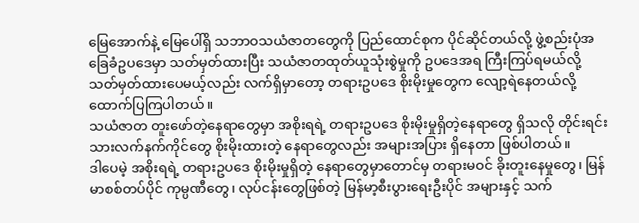မြေအောက်နဲ့ မြေပေါ်ရှိ သဘာဝသယံဇာတတွေကို ပြည်ထောင်စုက ပိုင်ဆိုင်တယ်လို့ ဖွဲ့စည်းပုံအခြေခံဥပဒေမှာ သတ်မှတ်ထားပြီး သယံဇာတထုတ်ယူသုံးစွဲမှုကို ဥပဒေအရ ကြီးကြပ်ရမယ်လို့ သတ်မှတ်ထားပေမယ့်လည်း လက်ရှိမှာတော့ တရားဥပဒေ စိုးမိုးမှုတွေက လျော့ရဲနေတယ်လို့ ထောက်ပြကြပါတယ်။
သယံဇာတ တူးဖော်တဲ့နေရာတွေမှာ အစိုးရရဲ့ တရားဥပဒေ စိုးမိုးမှုရှိတဲ့နေရာတွေ ရှိသလို တိုင်းရင်းသားလက်နက်ကိုင်တွေ စိုးမိုးထားတဲ့ နေရာတွေလည်း အများအပြား ရှိနေတာ ဖြစ်ပါတယ်။
ဒါပေမဲ့ အစိုးရရဲ့ တရားဥပဒေ စိုးမိုးမှုရှိတဲ့ နေရာတွေမှာတောင်မှ တရားမဝင် ခိုးတူးနေမှုတွေ၊ မြန်မာစစ်တပ်ပိုင် ကုမ္ပဏီတွေ၊ လုပ်ငန်းတွေဖြစ်တဲ့ မြန်မာ့စီးပွားရေးဦးပိုင် အများနှင့် သက်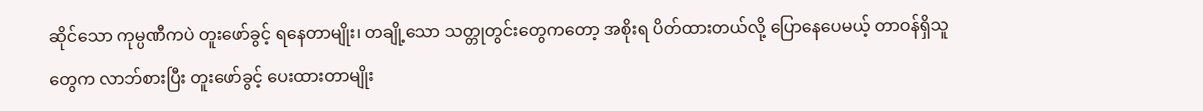ဆိုင်သော ကုမ္ပဏီကပဲ တူးဖော်ခွင့် ရနေတာမျိုး၊ တချို့သော သတ္တုတွင်းတွေကတော့ အစိုးရ ပိတ်ထားတယ်လို့ ပြောနေပေမယ့် တာဝန်ရှိသူတွေက လာဘ်စားပြီး တူးဖော်ခွင့် ပေးထားတာမျိုး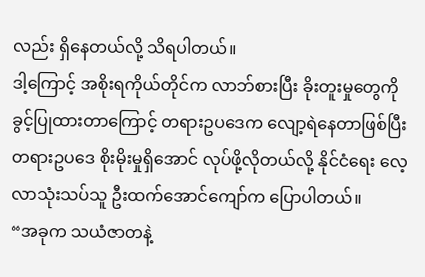လည်း ရှိနေတယ်လို့ သိရပါတယ်။
ဒါ့ကြောင့် အစိုးရကိုယ်တိုင်က လာဘ်စားပြီး ခိုးတူးမှုတွေကို ခွင့်ပြုထားတာကြောင့် တရားဥပဒေက လျော့ရဲနေတာဖြစ်ပြီး တရားဥပဒေ စိုးမိုးမှုရှိအောင် လုပ်ဖို့လိုတယ်လို့ နိုင်ငံရေး လေ့လာသုံးသပ်သူ ဦးထက်အောင်ကျော်က ပြောပါတယ်။
“အခုက သယံဇာတနဲ့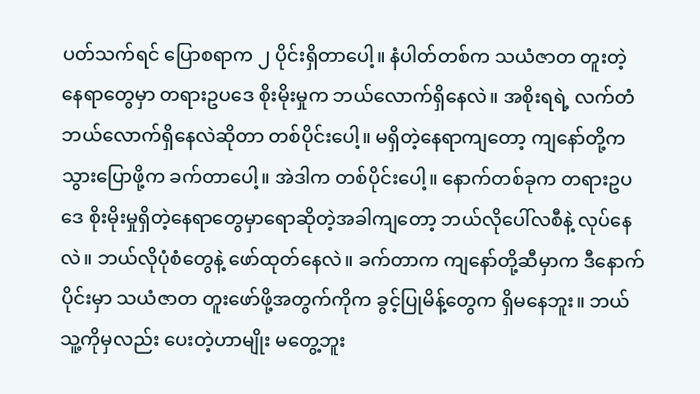ပတ်သက်ရင် ပြောစရာက ၂ ပိုင်းရှိတာပေါ့။ နံပါတ်တစ်က သယံဇာတ တူးတဲ့နေရာတွေမှာ တရားဥပဒေ စိုးမိုးမှုက ဘယ်လောက်ရှိနေလဲ။ အစိုးရရဲ့ လက်တံ ဘယ်လောက်ရှိနေလဲဆိုတာ တစ်ပိုင်းပေါ့။ မရှိတဲ့နေရာကျတော့ ကျနော်တို့က သွားပြောဖို့က ခက်တာပေါ့။ အဲဒါက တစ်ပိုင်းပေါ့။ နောက်တစ်ခုက တရားဥပဒေ စိုးမိုးမှုရှိတဲ့နေရာတွေမှာရောဆိုတဲ့အခါကျတော့ ဘယ်လိုပေါ်လစီနဲ့ လုပ်နေလဲ။ ဘယ်လိုပုံစံတွေနဲ့ ဖော်ထုတ်နေလဲ။ ခက်တာက ကျနော်တို့ဆီမှာက ဒီနောက်ပိုင်းမှာ သယံဇာတ တူးဖော်ဖို့အတွက်ကိုက ခွင့်ပြုမိန့်တွေက ရှိမနေဘူး။ ဘယ်သူ့ကိုမှလည်း ပေးတဲ့ဟာမျိုး မတွေ့ဘူး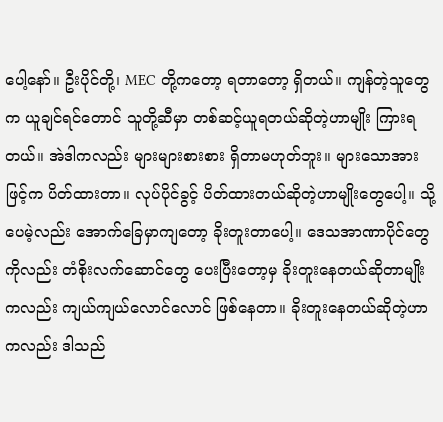ပေါ့နော်။ ဦးပိုင်တို့၊ MEC တို့ကတော့ ရတာတော့ ရှိတယ်။ ကျန်တဲ့သူတွေက ယူချင်ရင်တောင် သူတို့ဆီမှာ တစ်ဆင့်ယူရတယ်ဆိုတဲ့ဟာမျိုး ကြားရတယ်။ အဲဒါကလည်း များများစားစား ရှိတာမဟုတ်ဘူး။ များသောအားဖြင့်က ပိတ်ထားတာ။ လုပ်ပိုင်ခွင့် ပိတ်ထားတယ်ဆိုတဲ့ဟာမျိုးတွေပေါ့။ သို့ပေမဲ့လည်း အောက်ခြေမှာကျတော့ ခိုးတူးတာပေါ့။ ဒေသအာဏာပိုင်တွေကိုလည်း တံစိုးလက်ဆောင်တွေ ပေးပြီးတော့မှ ခိုးတူးနေတယ်ဆိုတာမျိုးကလည်း ကျယ်ကျယ်လောင်လောင် ဖြစ်နေတာ။ ခိုးတူးနေတယ်ဆိုတဲ့ဟာကလည်း ဒါသည်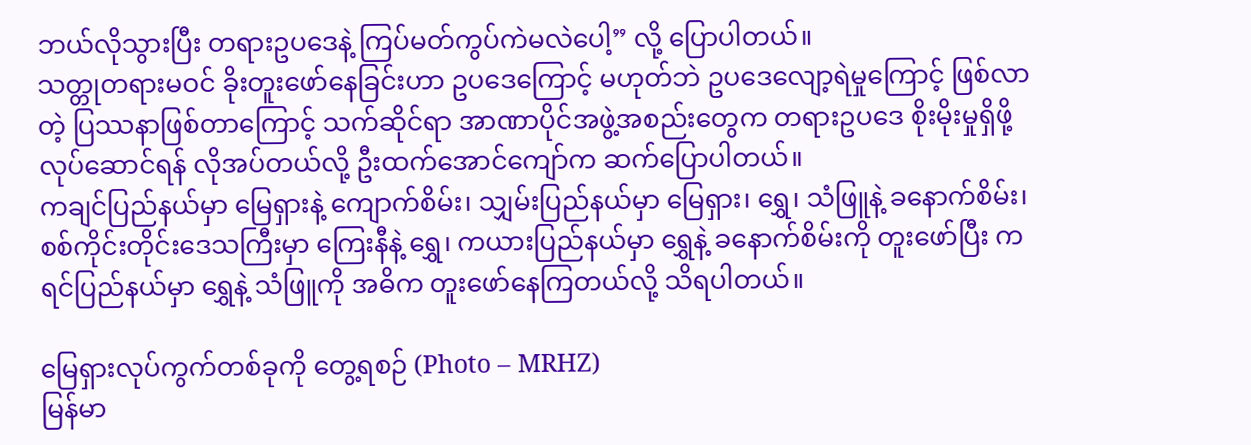ဘယ်လိုသွားပြီး တရားဥပဒေနဲ့ ကြပ်မတ်ကွပ်ကဲမလဲပေါ့” လို့ ပြောပါတယ်။
သတ္တုတရားမဝင် ခိုးတူးဖော်နေခြင်းဟာ ဥပဒေကြောင့် မဟုတ်ဘဲ ဥပဒေလျော့ရဲမှုကြောင့် ဖြစ်လာတဲ့ ပြဿနာဖြစ်တာကြောင့် သက်ဆိုင်ရာ အာဏာပိုင်အဖွဲ့အစည်းတွေက တရားဥပဒေ စိုးမိုးမှုရှိဖို့ လုပ်ဆောင်ရန် လိုအပ်တယ်လို့ ဦးထက်အောင်ကျော်က ဆက်ပြောပါတယ်။
ကချင်ပြည်နယ်မှာ မြေရှားနဲ့ ကျောက်စိမ်း၊ သျှမ်းပြည်နယ်မှာ မြေရှား၊ ရွှေ၊ သံဖြူနဲ့ ခနောက်စိမ်း၊ စစ်ကိုင်းတိုင်းဒေသကြီးမှာ ကြေးနီနဲ့ ရွှေ၊ ကယားပြည်နယ်မှာ ရွှေနဲ့ ခနောက်စိမ်းကို တူးဖော်ပြီး ကရင်ပြည်နယ်မှာ ရွှေနဲ့ သံဖြူကို အဓိက တူးဖော်နေကြတယ်လို့ သိရပါတယ်။

မြေရှားလုပ်ကွက်တစ်ခုကို တွေ့ရစဉ် (Photo – MRHZ)
မြန်မာ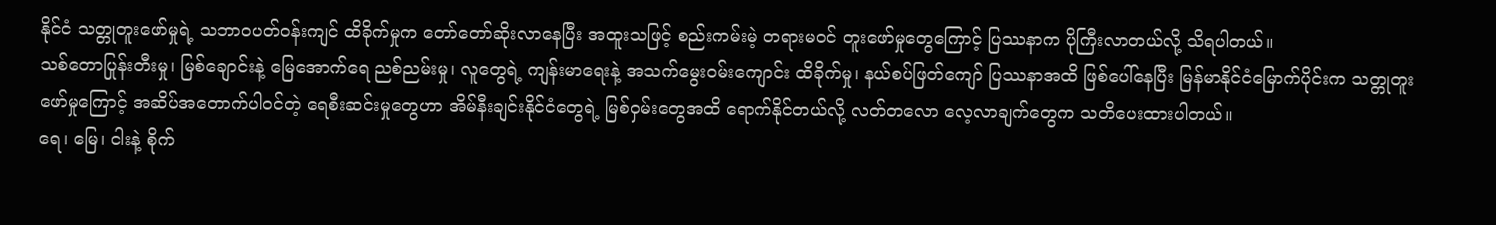နိုင်ငံ သတ္တုတူးဖော်မှုရဲ့ သဘာဝပတ်ဝန်းကျင် ထိခိုက်မှုက တော်တော်ဆိုးလာနေပြီး အထူးသဖြင့် စည်းကမ်းမဲ့ တရားမဝင် တူးဖော်မှုတွေကြောင့် ပြဿနာက ပိုကြီးလာတယ်လို့ သိရပါတယ်။
သစ်တောပြုန်းတီးမှု၊ မြစ်ချောင်းနဲ့ မြေအောက်ရေ ညစ်ညမ်းမှု၊ လူတွေရဲ့ ကျန်းမာရေးနဲ့ အသက်မွေးဝမ်းကျောင်း ထိခိုက်မှု၊ နယ်စပ်ဖြတ်ကျော် ပြဿနာအထိ ဖြစ်ပေါ်နေပြီး မြန်မာနိုင်ငံမြောက်ပိုင်းက သတ္တုတူးဖော်မှုကြောင့် အဆိပ်အတောက်ပါဝင်တဲ့ ရေစီးဆင်းမှုတွေဟာ အိမ်နီးချင်းနိုင်ငံတွေရဲ့ မြစ်ဝှမ်းတွေအထိ ရောက်နိုင်တယ်လို့ လတ်တလော လေ့လာချက်တွေက သတိပေးထားပါတယ်။
ရေ၊ မြေ၊ ငါးနဲ့ စိုက်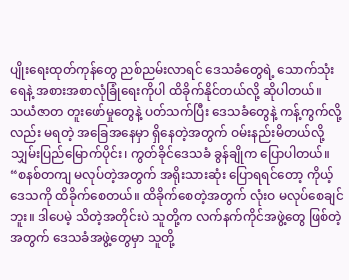ပျိုးရေးထုတ်ကုန်တွေ ညစ်ညမ်းလာရင် ဒေသခံတွေရဲ့ သောက်သုံးရေနဲ့ အစားအစာလုံခြုံရေးကိုပါ ထိခိုက်နိုင်တယ်လို့ ဆိုပါတယ်။
သယံဇာတ တူးဖော်မှုတွေနဲ့ ပတ်သက်ပြီး ဒေသခံတွေနဲ့ ကန့်ကွက်လို့လည်း မရတဲ့ အခြေအနေမှာ ရှိနေတဲ့အတွက် ဝမ်းနည်းမိတယ်လို့ သျှမ်းပြည်မြောက်ပိုင်း၊ ကွတ်ခိုင်ဒေသခံ ခွန်ချိုက ပြောပါတယ်။
“စနစ်တကျ မလုပ်တဲ့အတွက် အရိုးသားဆုံး ပြောရရင်တော့ ကိုယ့်ဒေသကို ထိခိုက်စေတယ်။ ထိခိုက်စေတဲ့အတွက် လုံးဝ မလုပ်စေချင်ဘူး။ ဒါပေမဲ့ သိတဲ့အတိုင်းပဲ သူတို့က လက်နက်ကိုင်အဖွဲ့တွေ ဖြစ်တဲ့အတွက် ဒေသခံအဖွဲ့တွေမှာ သူတို့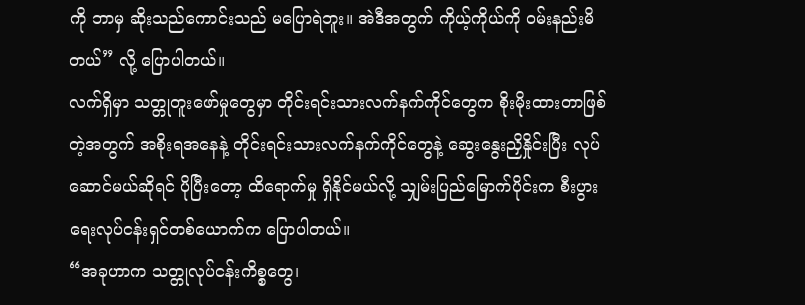ကို ဘာမှ ဆိုးသည်ကောင်းသည် မပြောရဲဘူး။ အဲဒီအတွက် ကိုယ့်ကိုယ်ကို ဝမ်းနည်းမိတယ်” လို့ ပြောပါတယ်။
လက်ရှိမှာ သတ္တုတူးဖော်မှုတွေမှာ တိုင်းရင်းသားလက်နက်ကိုင်တွေက စိုးမိုးထားတာဖြစ်တဲ့အတွက် အစိုးရအနေနဲ့ တိုင်းရင်းသားလက်နက်ကိုင်တွေနဲ့ ဆွေးနွေးညှိနှိုင်းပြီး လုပ်ဆောင်မယ်ဆိုရင် ပိုပြီးတော့ ထိရောက်မှု ရှိနိုင်မယ်လို့ သျှမ်းပြည်မြောက်ပိုင်းက စီးပွားရေးလုပ်ငန်းရှင်တစ်ယောက်က ပြောပါတယ်။
“အခုဟာက သတ္တုလုပ်ငန်းကိစ္စတွေ၊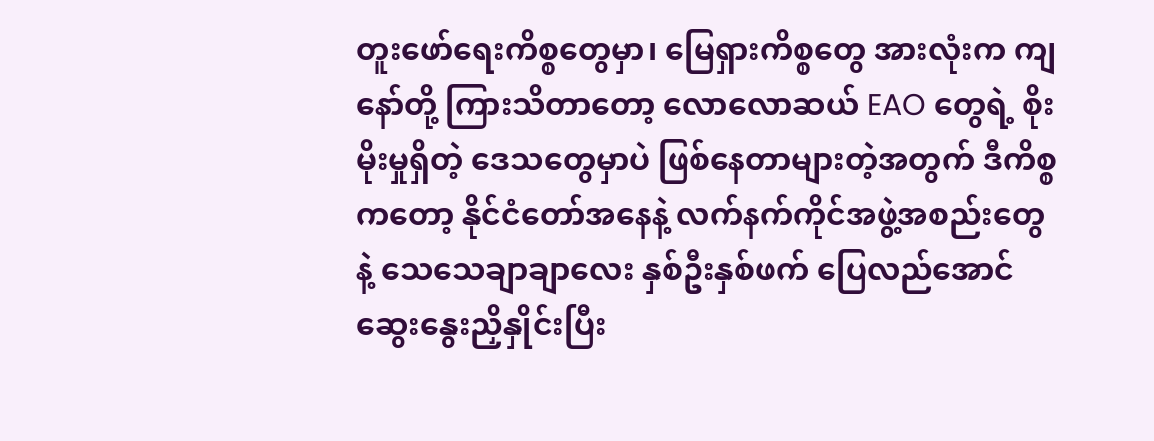တူးဖော်ရေးကိစ္စတွေမှာ၊ မြေရှားကိစ္စတွေ အားလုံးက ကျနော်တို့ ကြားသိတာတော့ လောလောဆယ် EAO တွေရဲ့ စိုးမိုးမှုရှိတဲ့ ဒေသတွေမှာပဲ ဖြစ်နေတာများတဲ့အတွက် ဒီကိစ္စကတော့ နိုင်ငံတော်အနေနဲ့ လက်နက်ကိုင်အဖွဲ့အစည်းတွေနဲ့ သေသေချာချာလေး နှစ်ဦးနှစ်ဖက် ပြေလည်အောင် ဆွေးနွေးညှိနှိုင်းပြီး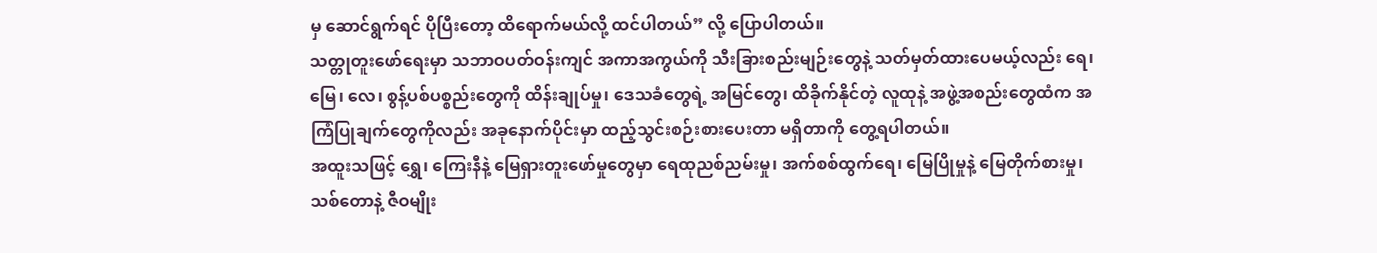မှ ဆောင်ရွက်ရင် ပိုပြီးတော့ ထိရောက်မယ်လို့ ထင်ပါတယ်” လို့ ပြောပါတယ်။
သတ္တုတူးဖော်ရေးမှာ သဘာဝပတ်ဝန်းကျင် အကာအကွယ်ကို သီးခြားစည်းမျဉ်းတွေနဲ့ သတ်မှတ်ထားပေမယ့်လည်း ရေ၊ မြေ၊ လေ၊ စွန့်ပစ်ပစ္စည်းတွေကို ထိန်းချုပ်မှု၊ ဒေသခံတွေရဲ့ အမြင်တွေ၊ ထိခိုက်နိုင်တဲ့ လူထုနဲ့ အဖွဲ့အစည်းတွေထံက အကြံပြုချက်တွေကိုလည်း အခုနောက်ပိုင်းမှာ ထည့်သွင်းစဉ်းစားပေးတာ မရှိတာကို တွေ့ရပါတယ်။
အထူးသဖြင့် ရွှေ၊ ကြေးနီနဲ့ မြေရှားတူးဖော်မှုတွေမှာ ရေထုညစ်ညမ်းမှု၊ အက်စစ်ထွက်ရေ၊ မြေပြိုမှုနဲ့ မြေတိုက်စားမှု၊ သစ်တောနဲ့ ဇီဝမျိုး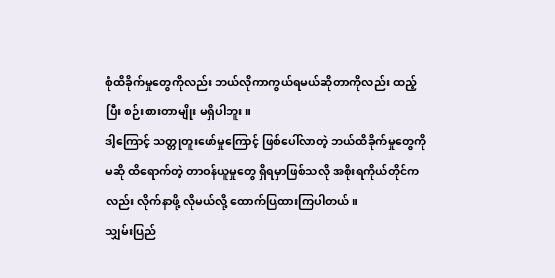စုံထိခိုက်မှုတွေကိုလည်း ဘယ်လိုကာကွယ်ရမယ်ဆိုတာကိုလည်း ထည့်ပြီး စဉ်းစားတာမျိုး မရှိပါဘူး။
ဒါ့ကြောင့် သတ္တုတူးဖော်မှုကြောင့် ဖြစ်ပေါ်လာတဲ့ ဘယ်ထိခိုက်မှုတွေကိုမဆို ထိရောက်တဲ့ တာဝန်ယူမှုတွေ ရှိရမှာဖြစ်သလို အစိုးရကိုယ်တိုင်ကလည်း လိုက်နာဖို့ လိုမယ်လို့ ထောက်ပြထားကြပါတယ်။
သျှမ်းပြည်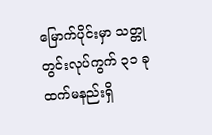မြောက်ပိုင်းမှာ သတ္တုတွင်းလုပ်ကွက် ၃၁ ခုထက်မနည်းရှိ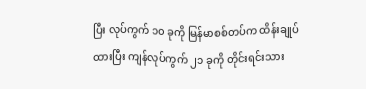ပြီး လုပ်ကွက် ၁၀ ခုကို မြန်မာစစ်တပ်က ထိန်းချုပ်ထားပြီး ကျန်လုပ်ကွက် ၂၁ ခုကို တိုင်းရင်းသား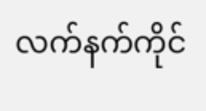လက်နက်ကိုင်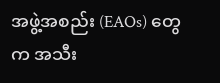အဖွဲ့အစည်း (EAOs) တွေက အသီး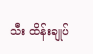သီး ထိန်းချုပ်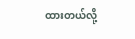ထားတယ်လို့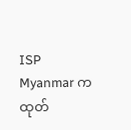ISP Myanmar က ထုတ်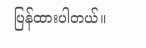ပြန်ထားပါတယ်။